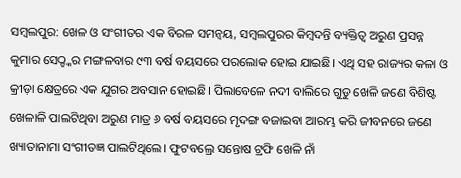ସମ୍ବଲପୁର: ଖେଳ ଓ ସଂଗୀତର ଏକ ବିରଳ ସମନ୍ବୟ, ସମ୍ବଲପୁରର କିମ୍ବଦନ୍ତି ବ୍ୟକ୍ତିତ୍ବ ଅରୁଣ ପ୍ରସନ୍ନ କୁମାର ସେଠ୍ଙ୍କର ମଙ୍ଗଳବାର ୯୩ ବର୍ଷ ବୟସରେ ପରଲୋକ ହୋଇ ଯାଇଛି। ଏଥି ସହ ରାଜ୍ୟର କଳା ଓ କ୍ରୀଡ଼ା କ୍ଷେତ୍ରରେ ଏକ ଯୁଗର ଅବସାନ ହୋଇଛି। ପିଲାବେଳେ ନଦୀ ବାଲିରେ ଗୁଡୁ ଖେଳି ଜଣେ ବିଶିଷ୍ଟ ଖେଳାଳି ପାଲଟିଥିବା ଅରୁଣ ମାତ୍ର ୬ ବର୍ଷ ବୟସରେ ମୃଦଙ୍ଗ ବଜାଇବା ଆରମ୍ଭ କରି ଜୀବନରେ ଜଣେ ଖ୍ୟାତାନାମା ସଂଗୀତଜ୍ଞ ପାଲଟିଥିଲେ। ଫୁଟବଲ୍ରେ ସନ୍ତୋଷ ଟ୍ରଫି ଖେଳି ନାଁ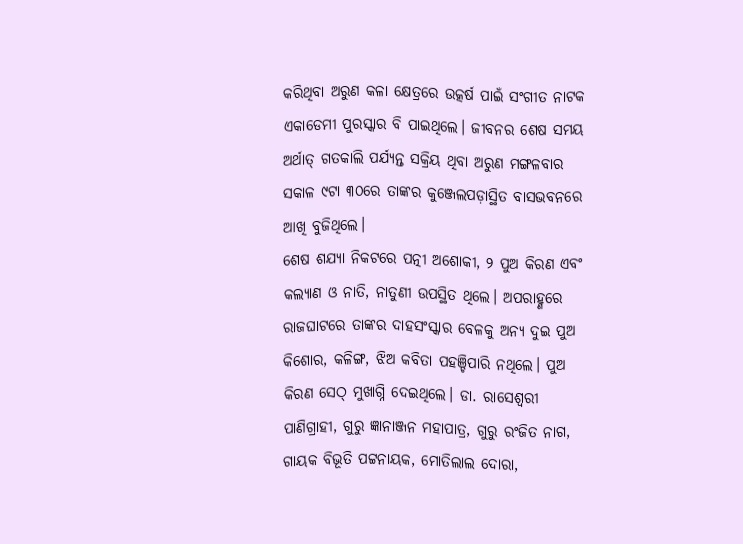କରିଥିବା ଅରୁଣ କଳା କ୍ଷେତ୍ରରେ ଉତ୍କର୍ଷ ପାଇଁ ସଂଗୀତ ନାଟକ ଏକାଡେମୀ ପୁରସ୍କାର ବି ପାଇଥିଲେ। ଜୀବନର ଶେଷ ସମୟ ଅର୍ଥାତ୍ ଗତକାଲି ପର୍ଯ୍ୟନ୍ତ ସକ୍ରିୟ ଥିବା ଅରୁଣ ମଙ୍ଗଳବାର ସକାଳ ୯ଟା ୩୦ରେ ତାଙ୍କର କୁଞ୍ଜେଲପଡ଼ାସ୍ଥିତ ବାସଭବନରେ ଆଖି ବୁଜିଥିଲେ।
ଶେଷ ଶଯ୍ୟା ନିକଟରେ ପତ୍ନୀ ଅଶୋକୀ, ୨ ପୁଅ କିରଣ ଏବଂ କଲ୍ୟାଣ ଓ ନାତି, ନାତୁଣୀ ଉପସ୍ଥିତ ଥିଲେ। ଅପରାହ୍ଣରେ ରାଜଘାଟରେ ତାଙ୍କର ଦାହସଂସ୍କାର ବେଳକୁ ଅନ୍ୟ ଦୁଇ ପୁଅ କିଶୋର, କଳିଙ୍ଗ, ଝିଅ କବିତା ପହଞ୍ଚିପାରି ନଥିଲେ। ପୁଅ କିରଣ ସେଠ୍ ମୁଖାଗ୍ନି ଦେଇଥିଲେ। ଡା. ରାସେଶ୍ବରୀ ପାଣିଗ୍ରାହୀ, ଗୁରୁ ଜ୍ଞାନାଞ୍ଜନ ମହାପାତ୍ର, ଗୁରୁ ରଂଜିତ ନାଗ, ଗାୟକ ବିଭୂତି ପଟ୍ଟନାୟକ, ମୋତିଲାଲ ଦୋରା,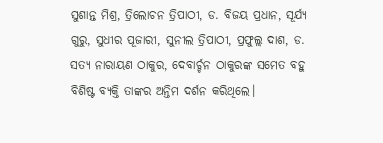ସୁଶାନ୍ତ ମିଶ୍ର, ତ୍ରିଲୋଚନ ତ୍ରିପାଠୀ, ଡ. ବିଜୟ ପ୍ରଧାନ, ସୂର୍ଯ୍ୟ ଗୁରୁ, ସୁଧୀର ପୂଜାରୀ, ସୁନୀଲ ତ୍ରିପାଠୀ, ପ୍ରଫୁଲ୍ଲ ଦାଶ, ଡ. ସତ୍ୟ ନାରାୟଣ ଠାକୁର, ଦେବାର୍ଚ୍ଚନ ଠାକୁରଙ୍କ ସମେତ ବହୁ ବିଶିଷ୍ଟ ବ୍ୟକ୍ତି ତାଙ୍କର ଅନ୍ତିମ ଦର୍ଶନ କରିଥିଲେ।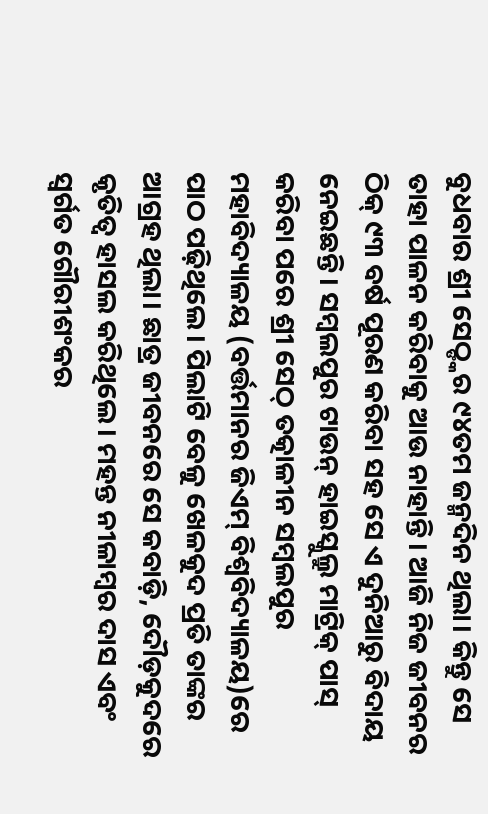ବୁଧବାର ଶ୍ରୀ ସେଠ୍ଙ୍କର ୯୪ତମ ଜନ୍ମଦିନ ଥିଲା। କିନ୍ତୁ ସେ ତାହା ପାଳନ କରିବାକୁ ଆଉ ନାହାନ୍ତି। ଆଜି ନିଜ ଜୀବନର ଠିକ୍ ୯୩ ବର୍ଷ ପୂରଣ କରିବା ସହ ସେ ଏ ଦୁନିଆରୁ ବିଦାୟ ନେଇଛନ୍ତି। ସମ୍ବଲପୁର ଟାଉନ୍ ହାଇସ୍କୁଲ୍ରୁ ମାଟ୍ରିକ୍ ପାସ୍ କରିବା ପରେ ଶ୍ରୀ ସେଠ୍ ତତ୍କାଳୀନ ସମ୍ବଲପୁର ମହାବିଦ୍ୟାଳୟ (ବର୍ତ୍ତମାନର ଜିଏମ୍ ବିଶ୍ବବିଦ୍ୟାଳୟ)ରେ ପାଠ ପଢ଼ିଥିଲେ। ପିଲାଟି ବେଳୁ ଖେଳକୁଦ ପ୍ରତି ତାଙ୍କର ଆଗ୍ରହ ଥିଲା। ଛାତ୍ର ଜୀବନରେ ସେ କବାଡ଼ି, ଦୌଡ଼କୁଦରେ କୃତିତ୍ବ ହାସଲ କରିଥିଲେ। ମହନ୍ତ ନୀଳାମ୍ବର ଦାସ ଏବଂ ସ୍ବର୍ଗତ ଗୌରୀଶଂକର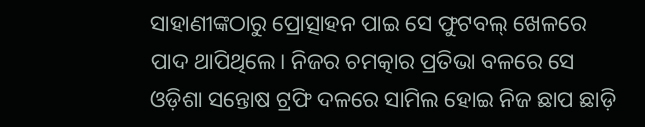ସାହାଣୀଙ୍କଠାରୁ ପ୍ରୋତ୍ସାହନ ପାଇ ସେ ଫୁଟବଲ୍ ଖେଳରେ ପାଦ ଥାପିଥିଲେ। ନିଜର ଚମତ୍କାର ପ୍ରତିଭା ବଳରେ ସେ ଓଡ଼ିଶା ସନ୍ତୋଷ ଟ୍ରଫି ଦଳରେ ସାମିଲ ହୋଇ ନିଜ ଛାପ ଛାଡ଼ି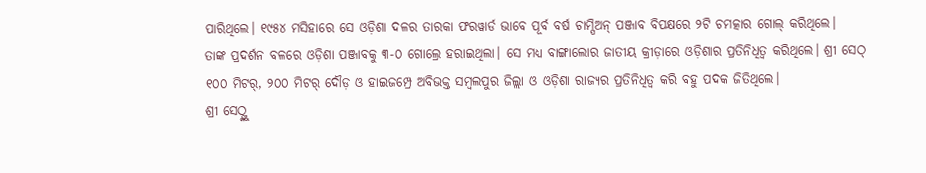ପାରିଥିଲେ। ୧୯୫୪ ମସିହାରେ ସେ ଓଡ଼ିଶା ଦଳର ତାରକା ଫରୱାର୍ଡ ଭାବେ ପୂର୍ବ ବର୍ଷ ଚାମ୍ପିଅନ୍ ପଞ୍ଜାବ ବିପକ୍ଷରେ ୨ଟି ଚମତ୍କାର ଗୋଲ୍ କରିଥିଲେ।
ତାଙ୍କ ପ୍ରଦର୍ଶନ ବଳରେ ଓଡ଼ିଶା ପଞ୍ଜାବକୁ ୩-୦ ଗୋଲ୍ରେ ହରାଇଥିଲା। ସେ ମଧ୍ୟ ବାଙ୍ଗାଲୋର ଜାତୀୟ କ୍ରୀଡ଼ାରେ ଓଡ଼ିଶାର ପ୍ରତିନିଧିତ୍ବ କରିଥିଲେ। ଶ୍ରୀ ସେଠ୍ ୧୦୦ ମିଟର୍, ୨୦୦ ମିଟର୍ ଦୌଡ଼ ଓ ହାଇଜମ୍ପ୍ରେ ଅବିଭକ୍ତ ସମ୍ବଲପୁର ଜିଲ୍ଲା ଓ ଓଡ଼ିଶା ରାଜ୍ୟର ପ୍ରତିନିଧିତ୍ବ କରି ବହୁ ପଦକ ଜିତିଥିଲେ।
ଶ୍ରୀ ସେଠ୍ଙ୍କୁ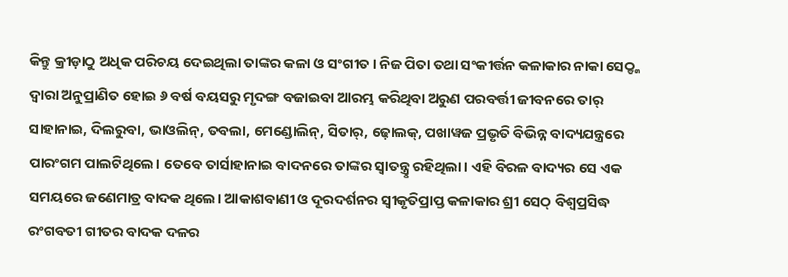କିନ୍ତୁ କ୍ରୀଡ଼ାଠୁ ଅଧିକ ପରିଚୟ ଦେଇଥିଲା ତାଙ୍କର କଳା ଓ ସଂଗୀତ। ନିଜ ପିତା ତଥା ସଂକୀର୍ତ୍ତନ କଳାକାର ନାକା ସେଠ୍ଙ୍କ ଦ୍ବାରା ଅନୁପ୍ରାଣିତ ହୋଇ ୬ ବର୍ଷ ବୟସରୁ ମୃଦଙ୍ଗ ବଜାଇବା ଆରମ୍ଭ କରିଥିବା ଅରୁଣ ପରବର୍ତ୍ତୀ ଜୀବନରେ ତାର୍ ସାହାନାଇ, ଦିଲରୁବା, ଭାଓଲିନ୍, ତବଲା, ମେଣ୍ଡୋଲିନ୍, ସିତାର୍, ଢ଼ୋଲକ୍, ପଖାୱଜ ପ୍ରଭୃତି ବିଭିନ୍ନ ବାଦ୍ୟଯନ୍ତ୍ରରେ ପାରଂଗମ ପାଲଟିଥିଲେ। ତେବେ ତାର୍ସାହାନାଇ ବାଦନରେ ତାଙ୍କର ସ୍ବାତନ୍ତ୍ରୢ ରହିଥିଲା। ଏହି ବିରଳ ବାଦ୍ୟର ସେ ଏକ ସମୟରେ ଜଣେମାତ୍ର ବାଦକ ଥିଲେ। ଆକାଶବାଣୀ ଓ ଦୂରଦର୍ଶନର ସ୍ବୀକୃତିପ୍ରାପ୍ତ କଳାକାର ଶ୍ରୀ ସେଠ୍ ବିଶ୍ବପ୍ରସିଦ୍ଧ ରଂଗବତୀ ଗୀତର ବାଦକ ଦଳର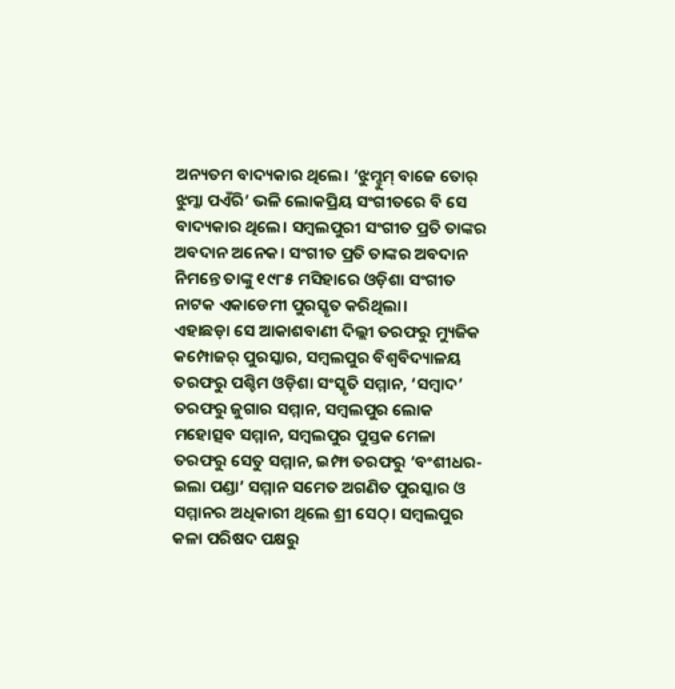ଅନ୍ୟତମ ବାଦ୍ୟକାର ଥିଲେ। ‘ଝୁମ୍ଝୁମ୍ ବାଜେ ତୋର୍ ଝୁମ୍କା ପଏଁରି’ ଭଳି ଲୋକପ୍ରିୟ ସଂଗୀତରେ ବି ସେ ବାଦ୍ୟକାର ଥିଲେ। ସମ୍ବଲପୁରୀ ସଂଗୀତ ପ୍ରତି ତାଙ୍କର ଅବଦାନ ଅନେକ। ସଂଗୀତ ପ୍ରତି ତାଙ୍କର ଅବଦାନ ନିମନ୍ତେ ତାଙ୍କୁ ୧୯୮୫ ମସିହାରେ ଓଡ଼ିଶା ସଂଗୀତ ନାଟକ ଏକାଡେମୀ ପୁରସ୍କୃତ କରିଥିଲା।
ଏହାଛଡ଼ା ସେ ଆକାଶବାଣୀ ଦିଲ୍ଲୀ ତରଫରୁ ମ୍ୟୁଜିକ କମ୍ପୋଜର୍ ପୁରସ୍କାର, ସମ୍ବଲପୁର ବିଶ୍ବବିଦ୍ୟାଳୟ ତରଫରୁ ପଶ୍ଚିମ ଓଡ଼ିଶା ସଂସ୍କୃତି ସମ୍ମାନ, ‘ସମ୍ବାଦ’ ତରଫରୁ ଜୁଗାର ସମ୍ମାନ, ସମ୍ବଲପୁର ଲୋକ ମହୋତ୍ସବ ସମ୍ମାନ, ସମ୍ବଲପୁର ପୁସ୍ତକ ମେଳା ତରଫରୁ ସେତୁ ସମ୍ମାନ, ଇମ୍ଫା ତରଫରୁ ‘ବଂଶୀଧର-ଇଲା ପଣ୍ଡା’ ସମ୍ମାନ ସମେତ ଅଗଣିତ ପୁରସ୍କାର ଓ ସମ୍ମାନର ଅଧିକାରୀ ଥିଲେ ଶ୍ରୀ ସେଠ୍। ସମ୍ବଲପୁର କଳା ପରିଷଦ ପକ୍ଷରୁ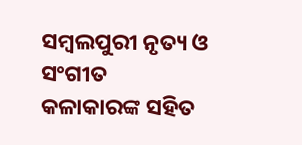ସମ୍ବଲପୁରୀ ନୃତ୍ୟ ଓ ସଂଗୀତ କଳାକାରଙ୍କ ସହିତ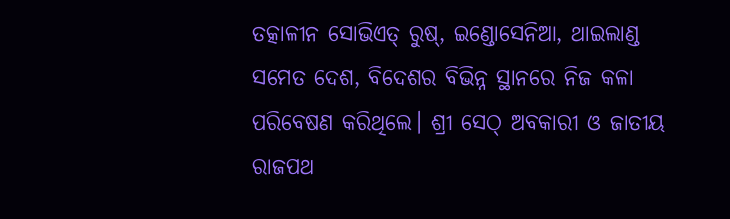ତତ୍କାଳୀନ ସୋଭିଏତ୍ ରୁଷ୍, ଇଣ୍ଡୋସେନିଆ, ଥାଇଲାଣ୍ଡ ସମେତ ଦେଶ, ବିଦେଶର ବିଭିନ୍ନ ସ୍ଥାନରେ ନିଜ କଳା ପରିବେଷଣ କରିଥିଲେ। ଶ୍ରୀ ସେଠ୍ ଅବକାରୀ ଓ ଜାତୀୟ ରାଜପଥ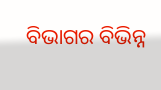ବିଭାଗର ବିଭିନ୍ନ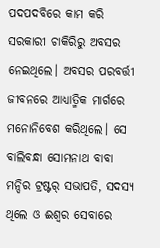ପଦପଦବିରେ କାମ କରି ସରକାରୀ ଚାକିରିରୁ ଅବସର ନେଇଥିଲେ। ଅବସର ପରବର୍ତ୍ତୀ ଜୀବନରେ ଆଧ୍ୟାତ୍ମିକ ମାର୍ଗରେ ମନୋନିବେଶ କରିଥିଲେ। ସେ ବାଲିବନ୍ଧା ସୋମନାଥ ବାବା ମନ୍ଦିର ଟ୍ରଷ୍ଟର୍ ସଭାପତି, ସଦସ୍ୟ ଥିଲେ ଓ ଈଶ୍ବର ସେବାରେ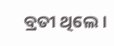ବ୍ରତୀ ଥିଲେ।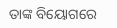ତାଙ୍କ ବିୟୋଗରେ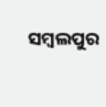ସମ୍ବଲପୁର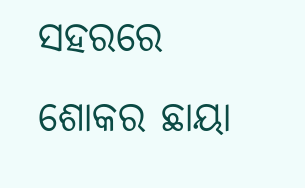ସହରରେ ଶୋକର ଛାୟା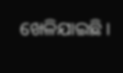ଖେଳିଯାଇଛି।